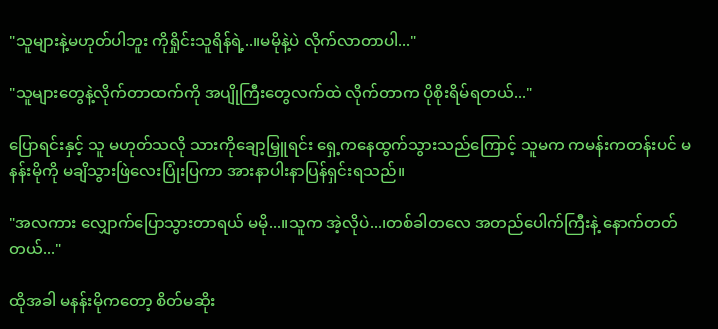"သူများနဲ့မဟုတ်ပါဘူး ကိုရှိုင်းသူရိန်ရဲ့..။မမိုနဲ့ပဲ လိုက်လာတာပါ..."

"သူများတွေနဲ့လိုက်တာထက်ကို အပျိုကြီးတွေလက်ထဲ လိုက်တာက ပိုစိုးရိမ်ရတယ်..."

ပြောရင်းနှင့် သူ မဟုတ်သလို သားကိုချော့မြှူရင်း ရှေ့ကနေထွက်သွားသည်ကြောင့် သူမက ကမန်းကတန်းပင် မနန်းမိုကို မချိသွားဖြဲလေးပြုံးပြကာ အားနာပါးနာပြန်ရှင်းရသည်။

"အလကား လျှောက်ပြောသွားတာရယ် မမို...။သူက အဲ့လိုပဲ...၊တစ်ခါတလေ အတည်ပေါက်ကြီးနဲ့ နောက်တတ်တယ်..."

ထိုအခါ မနန်းမိုကတော့ စိတ်မဆိုး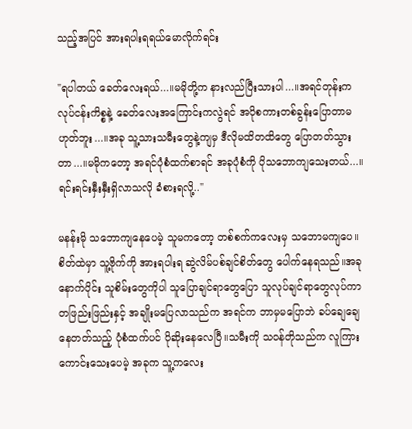သည့်အပြင် အားရပါးရရယ်မောလိုက်ရင်း

"ရပါတယ် ခေတ်လေးရယ်...။မမိုတို့က နားလည်ပြီးသားပါ...။အရင်တုန်းက လုပ်ငန်းကိစ္စနဲ့ ခေတ်လေးအကြောင်းကလွဲရင် အပိုစကားတစ်ခွန်းပြောတာမဟုတ်ဘူး...။အခု သူ့သားသမီးတွေနဲ့ကျမှ ဒီလိုမထိတထိတွေ ပြောတတ်သွားတာ...။မမိုကတော့ အရင်ပုံစံထက်စာရင် အခုပုံစံကို ပိုသဘောကျသေးတယ်...။ရင်းရင်းနှီးနှီးရှိလာသလို ခံစားရလို့.."

မနန်းမို သဘောကျနေပေမဲ့ သူမကတော့ တစ်စက်ကလေးမှ သဘောမကျပေ။စိတ်ထဲမှာ သူ့ဗိုက်ကို အားရပါးရ ဆွဲလိမ်ပစ်ချင်စိတ်တွေ ပေါက်နေရသည်။အခုနောက်ပိုင်း သူစိမ်းတွေကိုပါ သူပြောချင်ရာတွေပြော သူလုပ်ချင်ရာတွေလုပ်ကာ တဖြည်းဖြည်းနှင့် အချိုးမပြေလာသည်က အရင်က ဘာမှမပြောဘဲ ခပ်ချေချေနေတတ်သည့် ပုံစံထက်ပင် ပိုဆိုးနေလေပြီ။သမီးကို သဝန်တိုသည်က လူကြားကောင်းသေးပေမဲ့ အခုက သူ့ကလေး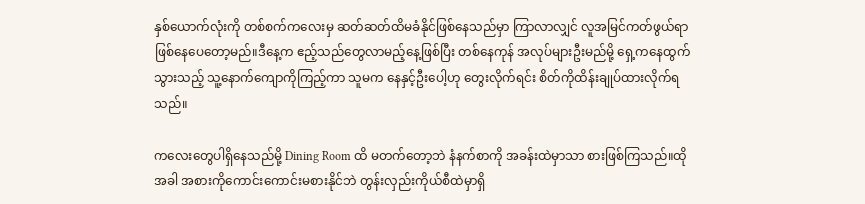နှစ်ယောက်လုံးကို တစ်စက်ကလေးမှ ဆတ်ဆတ်ထိမခံနိုင်ဖြစ်နေသည်မှာ ကြာလာလျှင် လူအမြင်ကတ်ဖွယ်ရာ ဖြစ်နေပေတော့မည်။ဒီနေ့က ဧည့်သည်တွေလာမည့်နေ့ဖြစ်ပြီး တစ်နေကုန် အလုပ်များဦးမည်မို့ ရှေ့ကနေထွက်သွားသည့် သူ့နောက်ကျောကိုကြည့်ကာ သူမက နေနှင့်ဦးပေါ့ဟု တွေးလိုက်ရင်း စိတ်ကိုထိန်းချုပ်ထားလိုက်ရသည်။

ကလေးတွေပါရှိနေသည်မို့ Dining Room ထိ မတက်တော့ဘဲ နံနက်စာကို အခန်းထဲမှာသာ စားဖြစ်ကြသည်။ထိုအခါ အစားကိုကောင်းကောင်းမစားနိုင်ဘဲ တွန်းလှည်းကိုယ်စီထဲမှာရှိ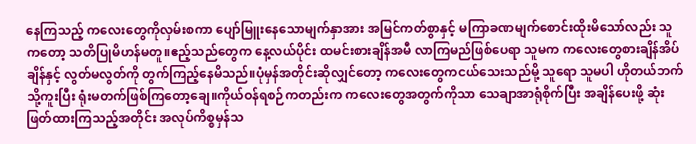နေကြသည့် ကလေးတွေကိုလှမ်းစကာ ပျော်မြူးနေသောမျက်နှာအား အမြင်ကတ်စွာနှင့် မကြာခဏမျက်စောင်းထိုးမိသော်လည်း သူကတော့ သတိပြုမိဟန်မတူ။ဧည့်သည်တွေက နေ့လယ်ပိုင်း ထမင်းစားချိန်အမီ လာကြမည်ဖြစ်ပေရာ သူမက ကလေးတွေစားချိန်အိပ်ချိန်နှင့် လွတ်မလွတ်ကို တွက်ကြည့်နေမိသည်။ပုံမှန်အတိုင်းဆိုလျှင်တော့ ကလေးတွေကငယ်သေးသည်မို့ သူရော သူမပါ ဟိုတယ်ဘက်သို့ကူးပြီး ရုံးမတက်ဖြစ်ကြတော့ချေ။ကိုယ်ဝန်ရစဉ်ကတည်းက ကလေးတွေအတွက်ကိုသာ သေချာအာရုံစိုက်ပြီး အချိန်ပေးဖို့ ဆုံးဖြတ်ထားကြသည့်အတိုင်း အလုပ်ကိစ္စမှန်သ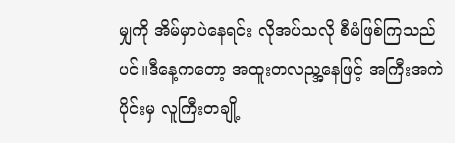မျှကို အိမ်မှာပဲနေရင်း လိုအပ်သလို စီမံဖြစ်ကြသည်ပင်။ဒီနေ့ကတော့ အထူးတလည္အနေဖြင့် အကြီးအကဲပိုင်းမှ လူကြီးတချို့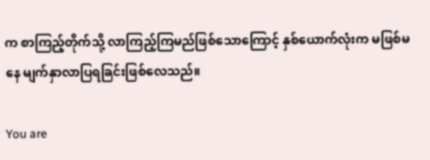က စာကြည့်တိုက်သို့ လာကြည့်ကြမည်ဖြစ်သောကြောင့် နှစ်ယောက်လုံးက မဖြစ်မနေ မျက်နှာလာပြရခြင်းဖြစ်လေသည်။

You are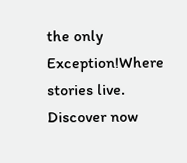the only Exception!Where stories live. Discover now